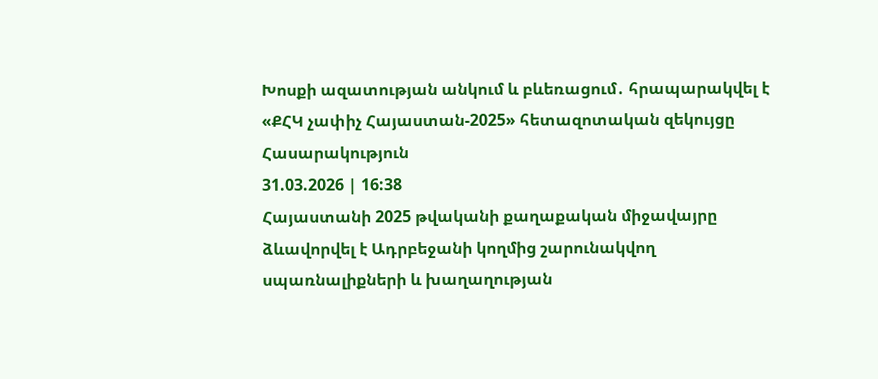Խոսքի ազատության անկում և բևեռացում․ հրապարակվել է «ՔՀԿ չափիչ Հայաստան-2025» հետազոտական զեկույցը
Հասարակություն
31.03.2026 | 16:38
Հայաստանի 2025 թվականի քաղաքական միջավայրը ձևավորվել է Ադրբեջանի կողմից շարունակվող սպառնալիքների և խաղաղության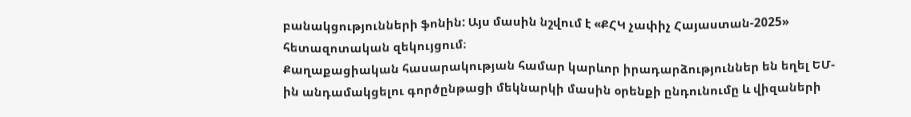բանակցությունների ֆոնին: Այս մասին նշվում է «ՔՀԿ չափիչ Հայաստան-2025» հետազոտական զեկույցում։
Քաղաքացիական հասարակության համար կարևոր իրադարձություններ են եղել ԵՄ-ին անդամակցելու գործընթացի մեկնարկի մասին օրենքի ընդունումը և վիզաների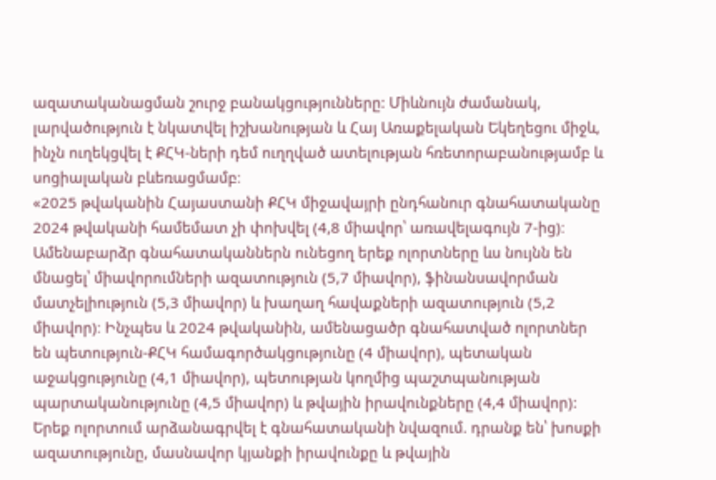ազատականացման շուրջ բանակցությունները: Միևնույն ժամանակ, լարվածություն է նկատվել իշխանության և Հայ Առաքելական Եկեղեցու միջև, ինչն ուղեկցվել է ՔՀԿ-ների դեմ ուղղված ատելության հռետորաբանությամբ և սոցիալական բևեռացմամբ։
«2025 թվականին Հայաստանի ՔՀԿ միջավայրի ընդհանուր գնահատականը 2024 թվականի համեմատ չի փոխվել (4,8 միավոր՝ առավելագույն 7-ից)։ Ամենաբարձր գնահատականներն ունեցող երեք ոլորտները ևս նույնն են մնացել՝ միավորումների ազատություն (5,7 միավոր), ֆինանսավորման մատչելիություն (5,3 միավոր) և խաղաղ հավաքների ազատություն (5,2 միավոր)։ Ինչպես և 2024 թվականին, ամենացածր գնահատված ոլորտներ են պետություն-ՔՀԿ համագործակցությունը (4 միավոր), պետական աջակցությունը (4,1 միավոր), պետության կողմից պաշտպանության պարտականությունը (4,5 միավոր) և թվային իրավունքները (4,4 միավոր): Երեք ոլորտում արձանագրվել է գնահատականի նվազում. դրանք են՝ խոսքի ազատությունը, մասնավոր կյանքի իրավունքը և թվային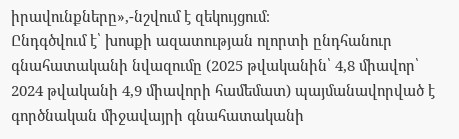իրավունքները»,-նշվում է զեկույցում։
Ընդգծվում է՝ խոսքի ազատության ոլորտի ընդհանուր գնահատականի նվազումը (2025 թվականին՝ 4,8 միավոր՝ 2024 թվականի 4,9 միավորի համեմատ) պայմանավորված է գործնական միջավայրի գնահատականի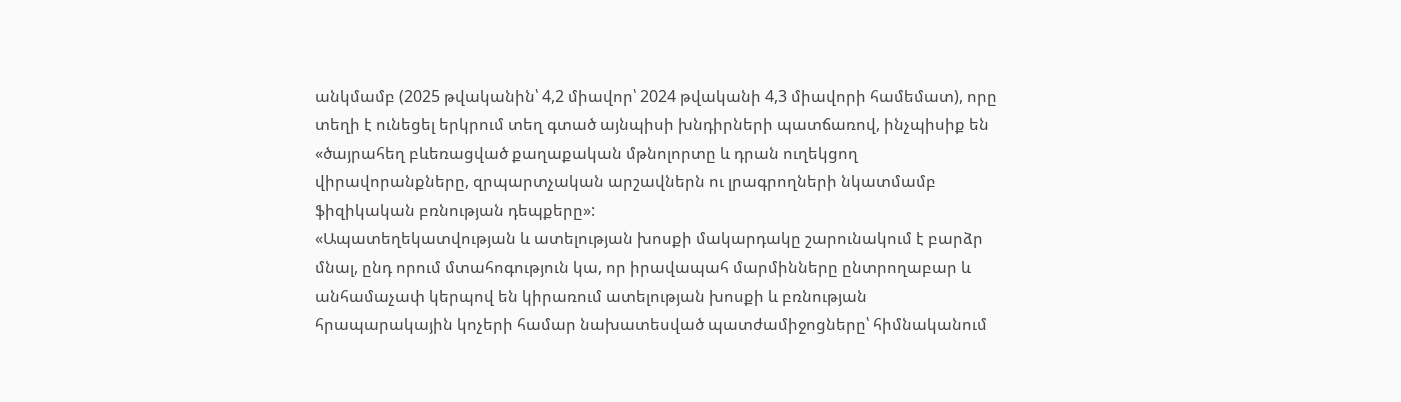անկմամբ (2025 թվականին՝ 4,2 միավոր՝ 2024 թվականի 4,3 միավորի համեմատ), որը տեղի է ունեցել երկրում տեղ գտած այնպիսի խնդիրների պատճառով, ինչպիսիք են «ծայրահեղ բևեռացված քաղաքական մթնոլորտը և դրան ուղեկցող վիրավորանքները, զրպարտչական արշավներն ու լրագրողների նկատմամբ ֆիզիկական բռնության դեպքերը»:
«Ապատեղեկատվության և ատելության խոսքի մակարդակը շարունակում է բարձր մնալ, ընդ որում մտահոգություն կա, որ իրավապահ մարմինները ընտրողաբար և անհամաչափ կերպով են կիրառում ատելության խոսքի և բռնության հրապարակային կոչերի համար նախատեսված պատժամիջոցները՝ հիմնականում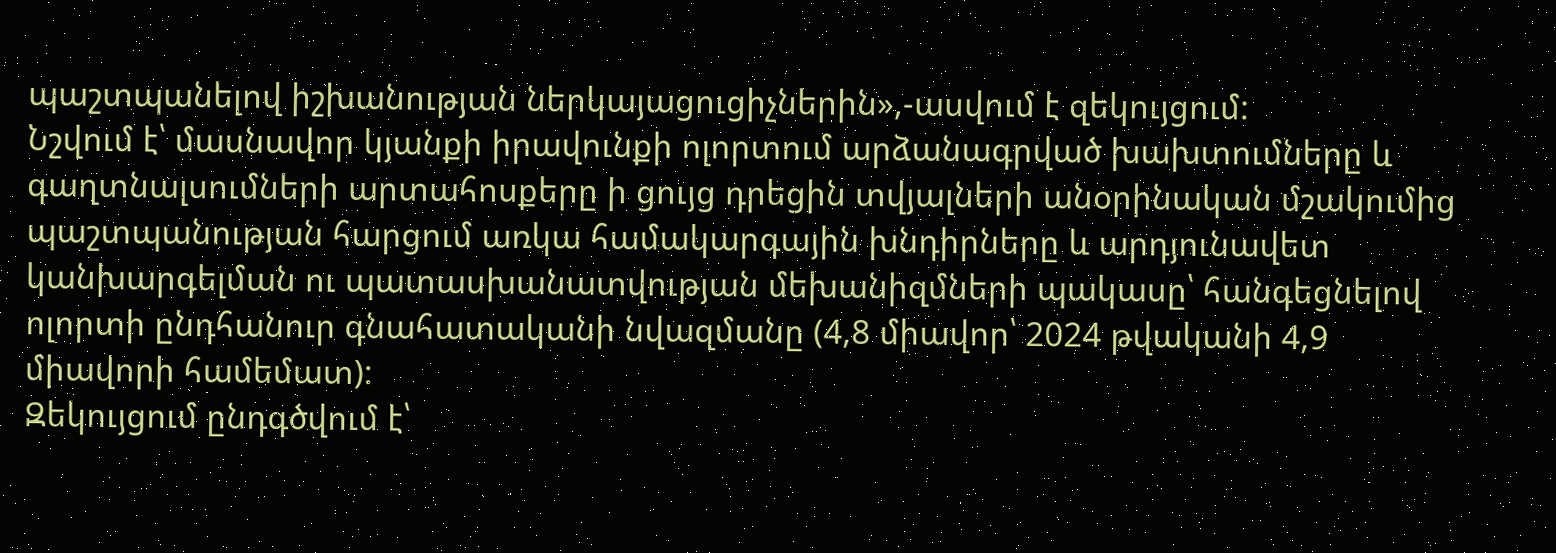պաշտպանելով իշխանության ներկայացուցիչներին»,-ասվում է զեկույցում:
Նշվում է՝ մասնավոր կյանքի իրավունքի ոլորտում արձանագրված խախտումները և գաղտնալսումների արտահոսքերը ի ցույց դրեցին տվյալների անօրինական մշակումից պաշտպանության հարցում առկա համակարգային խնդիրները և արդյունավետ կանխարգելման ու պատասխանատվության մեխանիզմների պակասը՝ հանգեցնելով ոլորտի ընդհանուր գնահատականի նվազմանը (4,8 միավոր՝ 2024 թվականի 4,9 միավորի համեմատ):
Զեկույցում ընդգծվում է՝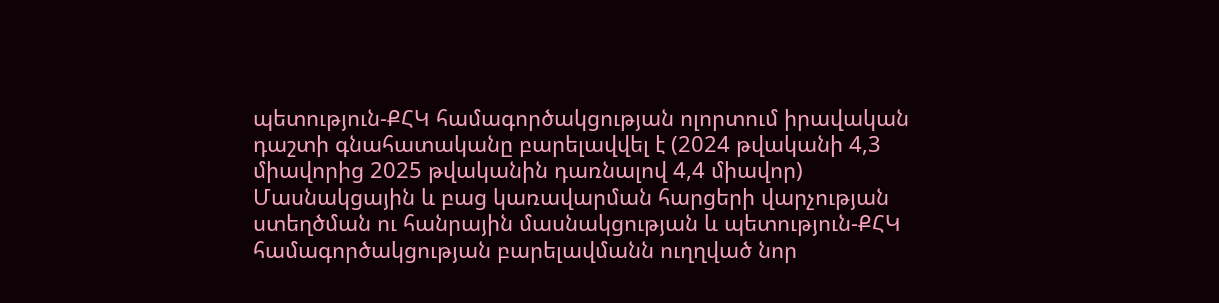պետություն-ՔՀԿ համագործակցության ոլորտում իրավական դաշտի գնահատականը բարելավվել է (2024 թվականի 4,3 միավորից 2025 թվականին դառնալով 4,4 միավոր) Մասնակցային և բաց կառավարման հարցերի վարչության ստեղծման ու հանրային մասնակցության և պետություն-ՔՀԿ համագործակցության բարելավմանն ուղղված նոր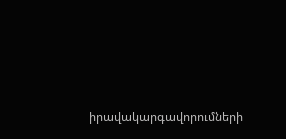իրավակարգավորումների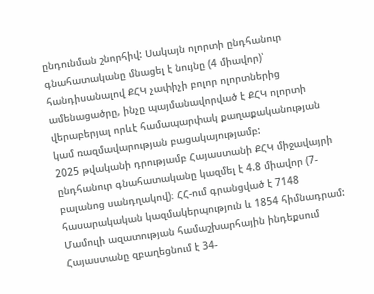ընդունման շնորհիվ: Սակայն ոլորտի ընդհանուր գնահատականը մնացել է նույնը (4 միավոր)՝ հանդիսանալով ՔՀԿ չափիչի բոլոր ոլորտներից ամենացածրը, ինչը պայմանավորված է ՔՀԿ ոլորտի վերաբերյալ որևէ համապարփակ քաղաքականության կամ ռազմավարության բացակայությամբ:
2025 թվականի դրությամբ Հայաստանի ՔՀԿ միջավայրի ընդհանուր գնահատականը կազմել է 4.8 միավոր (7-բալանոց սանդղակով)։ ՀՀ-ում գրանցված է 7148 հասարակական կազմակերպություն և 1854 հիմնադրամ: Մամուլի ազատության համաշխարհային ինդեքսում Հայաստանը զբաղեցնում է 34-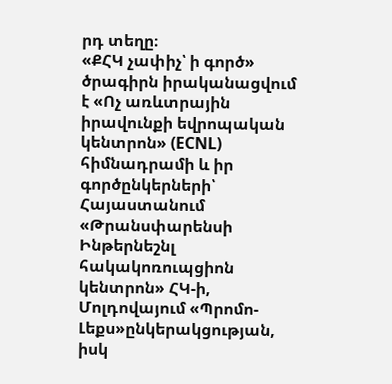րդ տեղը։
«ՔՀԿ չափիչ՝ ի գործ» ծրագիրն իրականացվում է «Ոչ առևտրային իրավունքի եվրոպական կենտրոն» (ECNL) հիմնադրամի և իր գործընկերների՝ Հայաստանում «Թրանսփարենսի Ինթերնեշնլ հակակոռուպցիոն կենտրոն» ՀԿ-ի, Մոլդովայում «Պրոմո-Լեքս»ընկերակցության, իսկ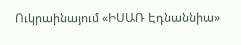Ուկրաինայում «ԻՍԱՌ Էդնաննիա»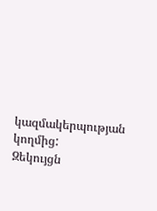կազմակերպության կողմից:
Զեկույցն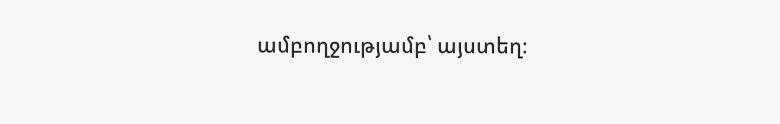ամբողջությամբ՝ այստեղ։